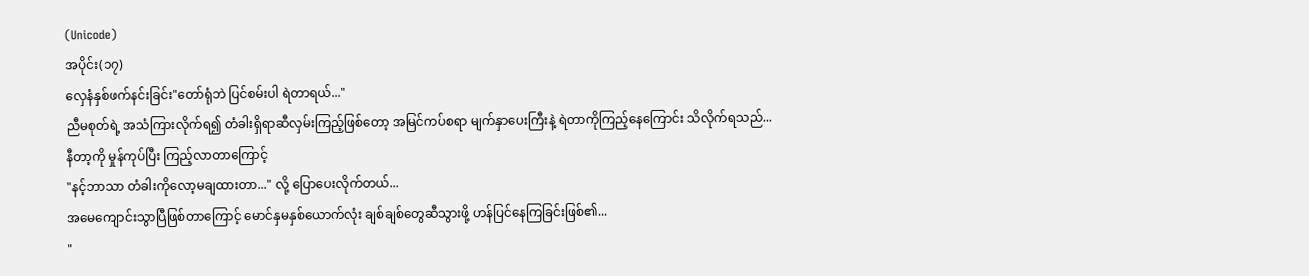(Unicode)
အပိုင်း(၁၇)
လှေနံနှစ်ဖက်နင်းခြင်း"တော်ရုံဘဲ ပြင်စမ်းပါ ရဲတာရယ်..."
ညီမစုတ်ရဲ့ အသံကြားလိုက်ရ၍ တံခါးရှိရာဆီလှမ်းကြည့်ဖြစ်တော့ အမြင်ကပ်စရာ မျက်နှာပေးကြီးနဲ့ ရဲတာကိုကြည့်နေကြောင်း သိလိုက်ရသည်...
နီတာ့ကို မှုန်ကုပ်ပြီး ကြည့်လာတာကြောင့်
"နင့်ဘာသာ တံခါးကိုလော့မချထားတာ..." လို့ ပြောပေးလိုက်တယ်...
အမေကျောင်းသွာပြီဖြစ်တာကြောင့် မောင်နှမနှစ်ယောက်လုံး ချစ်ချစ်တွေဆီသွားဖို့ ဟန်ပြင်နေကြခြင်းဖြစ်၏...
"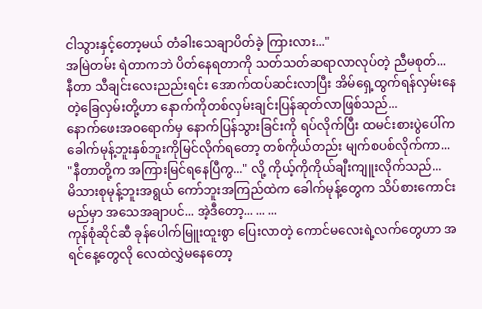ငါသွားနှင့်တော့မယ် တံခါးသေချာပိတ်ခဲ့ ကြားလား..."
အမြဲတမ်း ရဲတာကဘဲ ပိတ်နေရတာကို သတ်သတ်ဆရာလာလုပ်တဲ့ ညီမစုတ်...
နီတာ သီချင်းလေးညည်းရင်း အောက်ထပ်ဆင်းလာပြီး အိမ်ရှေ့ထွက်ရန်လှမ်းနေတဲ့ခြေလှမ်းတို့ဟာ နောက်ကိုတစ်လှမ်းချင်းပြန်ဆုတ်လာဖြစ်သည်...
နောက်ဖေးအဝရောက်မှ နောက်ပြန်သွားခြင်းကို ရပ်လိုက်ပြီး ထမင်းစားပွဲပေါ်က ခေါက်မုန့်ဘူးနှစ်ဘူးကိုမြင်လိုက်ရတော့ တစ်ကိုယ်တည်း မျက်စပစ်လိုက်ကာ...
"နီတာတို့က အကြားမြင်ရနေပြီကွ..." လို့ ကိုယ့်ကိုကိုယ်ချီးကျူးလိုက်သည်...
မိသားစုမုန့်ဘူးအရွယ် ကော်ဘူးအကြည်ထဲက ခေါက်မုန့်တွေက သိပ်စားကောင်းမည်မှာ အသေအချာပင်... အဲ့ဒီတော့... ... ...
ကုန်စုံဆိုင်ဆီ ခုန်ပေါက်မြူးထူးစွာ ပြေးလာတဲ့ ကောင်မလေးရဲ့လက်တွေဟာ အရင်နေ့တွေလို လေထဲလွှဲမနေတော့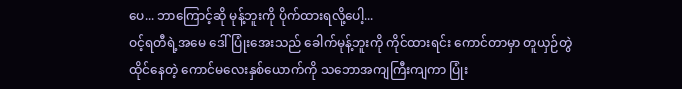ပေ... ဘာကြောင့်ဆို မုန့်ဘူးကို ပိုက်ထားရလို့ပေါ့...
ဝင့်ရတီရဲ့အမေ ဒေါ်ပြုံးအေးသည် ခေါက်မုန့်ဘူးကို ကိုင်ထားရင်း ကောင်တာမှာ တူယှဉ်တွဲထိုင်နေတဲ့ ကောင်မလေးနှစ်ယောက်ကို သဘောအကျကြီးကျကာ ပြုံး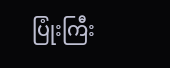ပြုံးကြီး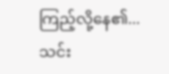ကြည့်လို့နေ၏...
သင်း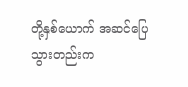တို့နှစ်ယောက် အဆင်ပြေသွားတည်းက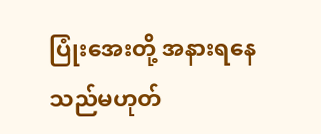ပြုံးအေးတို့ အနားရနေသည်မဟုတ်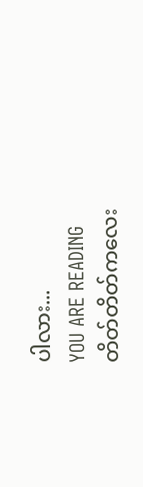ပါလား...
YOU ARE READING
တိတ်တိတ်ကလေး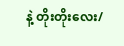နဲ့ တိုးတိုးလေး/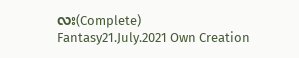လး(Complete)
Fantasy21.July.2021 Own Creation